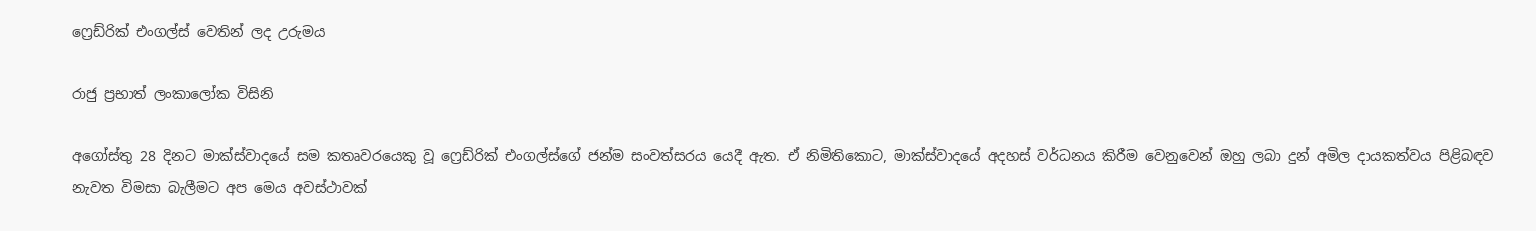ෆ්‍රෙඩ්රික් එංගල්ස් වෙතින් ලද උරුමය

රාජු ප්‍ර‍භාත් ලංකාලෝක විසිනි

අගෝස්තු 28 දිනට මාක්ස්වාදයේ සම කතෘවරයෙකු වූ ෆ්‍රෙඩ්රික් එංගල්ස්ගේ ජන්ම සංවත්සරය යෙදී ඇත. ඒ නිමිතිකොට, මාක්ස්වාදයේ අදහස් වර්ධනය කිරීම වෙනුවෙන් ඔහු ලබා දුන් අමිල දායකත්වය පිළිබඳව නැවත විමසා බැලීමට අප මෙය අවස්ථාවක්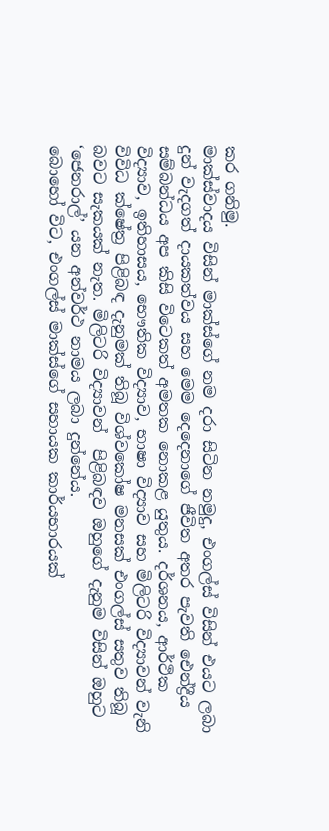කර ගනිමු.
මාක්ස්වාදය විසින් මාක්ස්ගේ නම දරා සිටින නමුදු, එංගල්ස් විසින් එයට ලබා දුන් වැදගත් දායකත්වය සහ මෙම දෙදෙනාගේ ජීවිත අතර පැවති ඓන්ද්‍රීය සම්බන්ධය අප කිසි විටෙකත් අමතක නොකළ යුතුය. දර්ශනය, ආර්ථික විද්‍යාව, ඉතිහාසය, භෞතික විද්‍යාව, භාෂා විද්‍යාව සහ මිලිටරි විද්‍යාවන් වැනි විවිධ ක්ෂේත්‍ර පිළිබඳ දැනුමක් තිබූ විශ්වකෝෂ මනසක් එංගල්ස් සතුව තිබූ බවට සැකයක් නැත. මිලිටරි විද්‍යාවන්  පිළිබඳව ඔහුගේ දැනුම විසින් ඔහුට ‘ජෙනරාල්’ යන අන්වර්ථ නාමය ලබා දුන්නේය.
බොහෝ විට, එංගල්ස් මාක්ස්ගේ සහායක කාර්යභාරයක්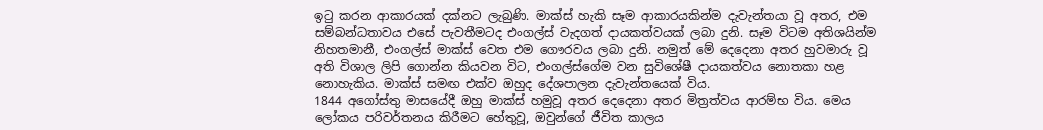ඉටු කරන ආකාරයක් දක්නට ලැබුණි. මාක්ස් හැකි සෑම ආකාරයකින්ම දැවැන්තයා වූ අතර, එම සම්බන්ධතාවය එසේ පැවතීමටද එංගල්ස් වැදගත් දායකත්වයක් ලබා දුනි. සෑම විටම අතිශයින්ම නිහතමානී, එංගල්ස් මාක්ස් වෙත එම ගෞරවය ලබා දුනි. නමුත් මේ දෙදෙනා අතර හුවමාරු වූ අති විශාල ලිපි ගොන්න කියවන විට, එංගල්ස්ගේම වන සුවිශේෂී දායකත්වය නොතකා හළ නොහැකිය. මාක්ස් සමඟ එක්ව ඔහුද දේශපාලන දැවැන්තයෙක් විය.
1844 අගෝස්තු මාසයේදී ඔහු මාක්ස් හමුවූ අතර දෙදෙනා අතර මිත්‍රත්වය ආරම්භ විය. මෙය ලෝකය පරිවර්තනය කිරීමට හේතුවූ, ඔවුන්ගේ ජීවිත කාලය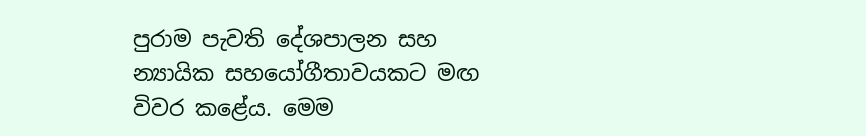පුරාම පැවති දේශපාලන සහ න්‍යායික සහයෝගීතාවයකට මඟ විවර කළේය. මෙම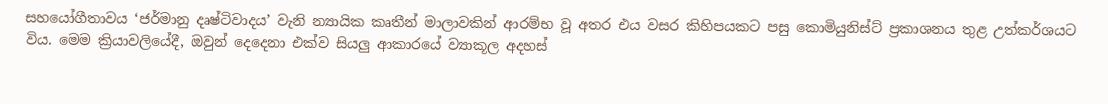සහයෝගීතාවය ‘ජර්මානු දෘෂ්ටිවාදය’ වැනි න්‍යායික කෘතීන් මාලාවකින් ආරම්භ වූ අතර එය වසර කිහිපයකට පසු කොමියුනිස්ට් ප්‍රකාශනය තුළ උත්කර්ශයට විය. මෙම ක්‍රියාවලියේදී, ඔවුන් දෙදෙනා එක්ව සියලු ආකාරයේ ව්‍යාකූල අදහස්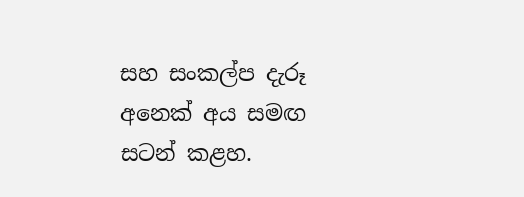සහ සංකල්ප දැරූ අනෙක් අය සමඟ සටන් කළහ.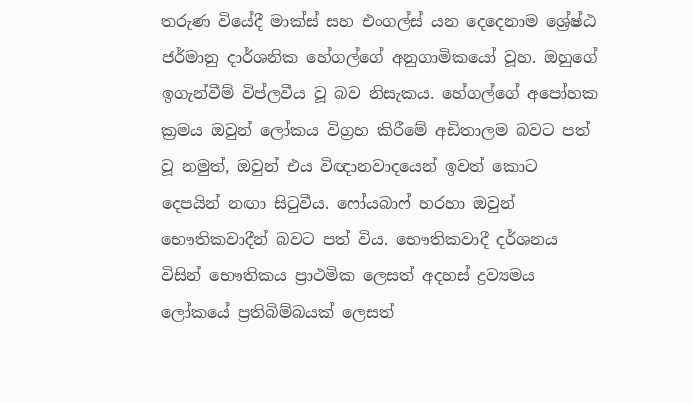තරුණ වියේදී මාක්ස් සහ එංගල්ස් යන දෙදෙනාම ශ්‍රේෂ්ඨ ජර්මානු දාර්ශනික හේගල්ගේ අනුගාමිකයෝ වූහ. ඔහුගේ ඉගැන්වීම් විප්ලවීය වූ බව නිසැකය. හේගල්ගේ අපෝහක ක්‍රමය ඔවුන් ලෝකය විග්‍රහ කිරීමේ අඩිතාලම බවට පත් වූ නමුත්, ඔවුන් එය විඥානවාදයෙන් ඉවත් කොට දෙපයින් නඟා සිටුවීය. ෆෝයබාෆ් හරහා ඔවුන් භෞතිකවාදීන් බවට පත් විය. භෞතිකවාදී දර්ශනය විසින් භෞතිකය ප්‍රාථමික ලෙසත් අදහස් ද්‍රව්‍යමය ලෝකයේ ප්‍රතිබිම්බයක් ලෙසත්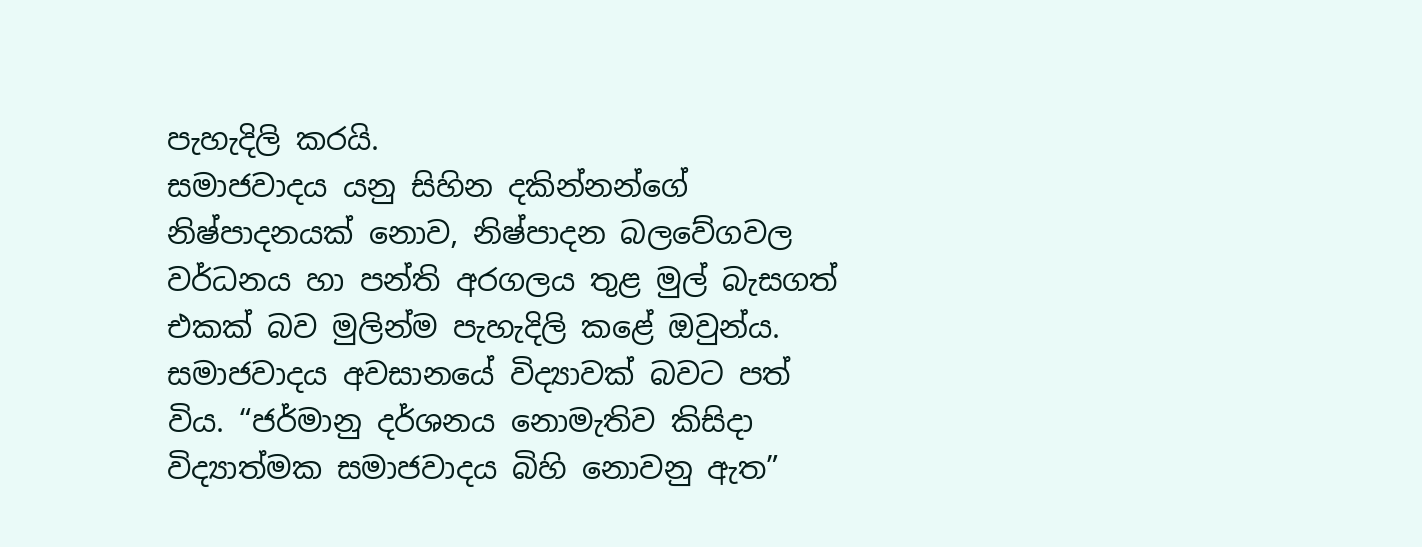පැහැදිලි කරයි.
සමාජවාදය යනු සිහින දකින්නන්ගේ නිෂ්පාදනයක් නොව, නිෂ්පාදන බලවේගවල වර්ධනය හා පන්ති අරගලය තුළ මුල් බැසගත් එකක් බව මුලින්ම පැහැදිලි කළේ ඔවුන්ය. සමාජවාදය අවසානයේ විද්‍යාවක් බවට පත් විය. “ජර්මානු දර්ශනය නොමැතිව කිසිදා විද්‍යාත්මක සමාජවාදය බිහි නොවනු ඇත”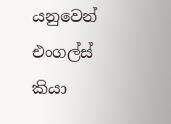යනුවෙන් එංගල්ස් කියා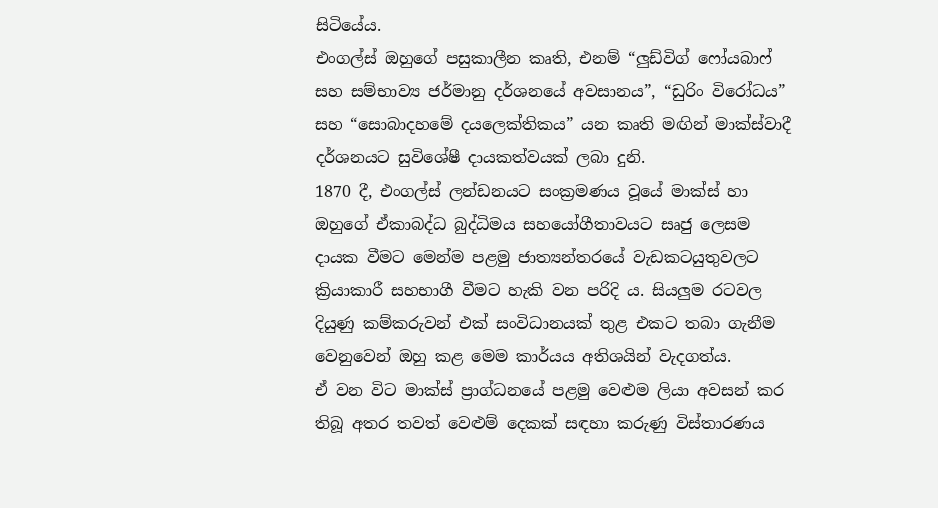සිටියේය.
එංගල්ස් ඔහුගේ පසුකාලීන කෘති, එනම් “ලුඩ්විග් ෆෝයබාෆ් සහ සම්භාව්‍ය ජර්මානු දර්ශනයේ අවසානය”, “ඩුරිං විරෝධය” සහ “සොබාදහමේ දයලෙක්තිකය” යන කෘති මඟින් මාක්ස්වාදී දර්ශනයට සුවිශේෂී දායකත්වයක් ලබා දුනි.
1870 දී, එංගල්ස් ලන්ඩනයට සංක්‍රමණය වූයේ මාක්ස් හා ඔහුගේ ඒකාබද්ධ බුද්ධිමය සහයෝගීතාවයට සෘජු ලෙසම දායක වීමට මෙන්ම පළමු ජාත්‍යන්තරයේ වැඩකටයුතුවලට ක්‍රියාකාරී සහභාගී වීමට හැකි වන පරිදි ය. සියලුම රටවල දියුණු කම්කරුවන් එක් සංවිධානයක් තුළ එකට තබා ගැනීම වෙනුවෙන් ඔහු කළ මෙම කාර්යය අතිශයින් වැදගත්ය.
ඒ වන විට මාක්ස් ප්‍රාග්ධනයේ පළමු වෙළුම ලියා අවසන් කර තිබූ අතර තවත් වෙළුම් දෙකක් සඳහා කරුණු විස්තාරණය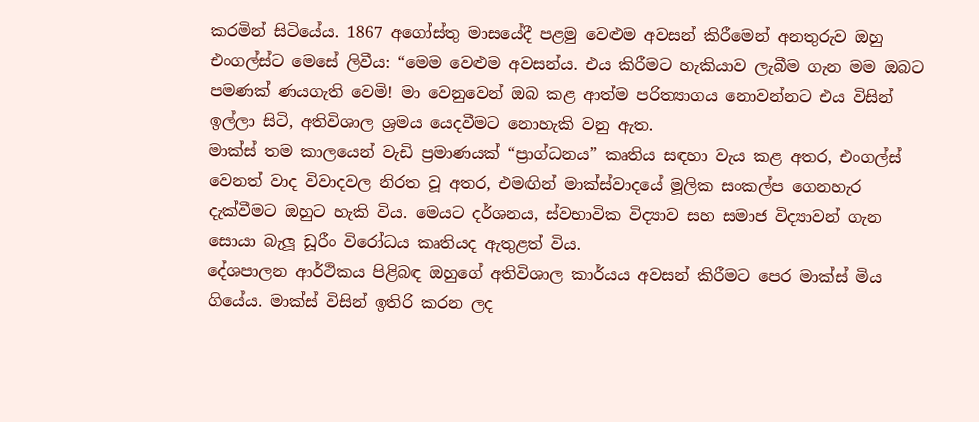කරමින් සිටියේය. 1867 අගෝස්තු මාසයේදී පළමු වෙළුම අවසන් කිරීමෙන් අනතුරුව ඔහු එංගල්ස්ට මෙසේ ලිවීය: “මෙම වෙළුම අවසන්ය. එය කිරීමට හැකියාව ලැබීම ගැන මම ඔබට පමණක් ණයගැති වෙමි! මා වෙනුවෙන් ඔබ කළ ආත්ම පරිත්‍යාගය නොවන්නට එය විසින් ඉල්ලා සිටි, අතිවිශාල ශ්‍රමය යෙදවීමට නොහැකි වනු ඇත.
මාක්ස් තම කාලයෙන් වැඩි ප්‍රමාණයක් “ප්‍රාග්ධනය” කෘතිය සඳහා වැය කළ අතර, එංගල්ස් වෙනත් වාද විවාදවල නිරත වූ අතර, එමඟින් මාක්ස්වාදයේ මූලික සංකල්ප ගෙනහැර දැක්වීමට ඔහුට හැකි විය. මෙයට දර්ශනය, ස්වභාවික විද්‍යාව සහ සමාජ විද්‍යාවන් ගැන සොයා බැලූ ඩූරීං විරෝධය කෘතියද ඇතුළත් විය.
දේශපාලන ආර්ථිකය පිළිබඳ ඔහුගේ අතිවිශාල කාර්යය අවසන් කිරීමට පෙර මාක්ස් මිය ගියේය. මාක්ස් විසින් ඉතිරි කරන ලද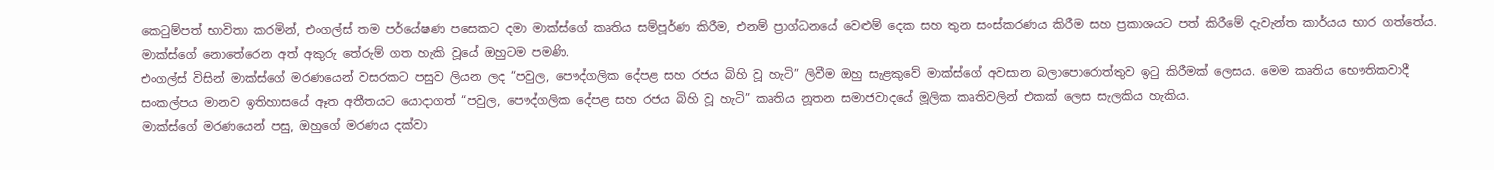කෙටුම්පත් භාවිතා කරමින්, එංගල්ස් තම පර්යේෂණ පසෙකට දමා මාක්ස්ගේ කෘතිය සම්පූර්ණ කිරීම, එනම් ප්‍රාග්ධනයේ වෙළුම් දෙක සහ තුන සංස්කරණය කිරීම සහ ප්‍රකාශයට පත් කිරීමේ දැවැන්ත කාර්යය භාර ගත්තේය. මාක්ස්ගේ නොතේරෙන අත් අකුරු තේරුම් ගත හැකි වූයේ ඔහුටම පමණි.
එංගල්ස් විසින් මාක්ස්ගේ මරණයෙන් වසරකට පසුව ලියන ලද “පවුල, පෞද්ගලික දේපළ සහ රජය බිහි වූ හැටි” ලිවීම ඔහු සැළකුවේ මාක්ස්ගේ අවසාන බලාපොරොත්තුව ඉටු කිරීමක් ලෙසය. මෙම කෘතිය භෞතිකවාදී සංකල්පය මානව ඉතිහාසයේ ඈත අතීතයට යොදාගත් “පවුල, පෞද්ගලික දේපළ සහ රජය බිහි වූ හැටි” කෘතිය නූතන සමාජවාදයේ මූලික කෘතිවලින් එකක් ලෙස සැලකිය හැකිය.
මාක්ස්ගේ මරණයෙන් පසු, ඔහුගේ මරණය දක්වා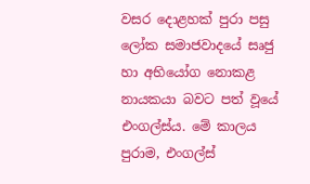වසර දොළහක් පුරා පසු ලෝක සමාජවාදයේ සෘජු හා අභියෝග නොකළ නායකයා බවට පත් වූයේ එංගල්ස්ය. මේ කාලය පුරාම, එංගල්ස්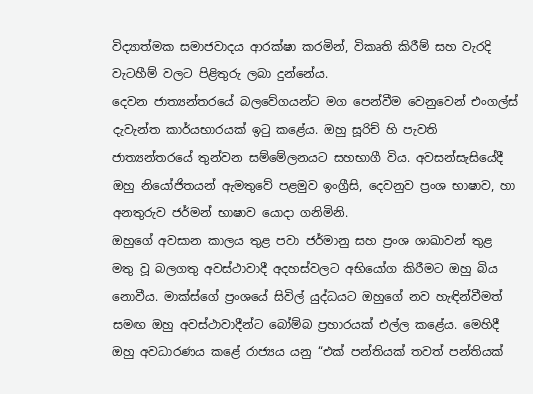විද්‍යාත්මක සමාජවාදය ආරක්ෂා කරමින්, විකෘති කිරීම් සහ වැරදි වැටහීම් වලට පිළිතුරු ලබා දුන්නේය.
දෙවන ජාත්‍යන්තරයේ බලවේගයන්ට මග පෙන්වීම වෙනුවෙන් එංගල්ස් දැවැන්ත කාර්යභාරයක් ඉටු කළේය. ඔහු සූරිච් හි පැවති ජාත්‍යන්තරයේ තුන්වන සම්මේලනයට සහභාගී විය. අවසන්සැසියේදී ඔහු නියෝජිතයන් ඇමතුවේ පළමුව ඉංග්‍රීසි, දෙවනුව ප්‍රංශ භාෂාව, හා අනතුරුව ජර්මන් භාෂාව යොදා ගනිමිනි.
ඔහුගේ අවසාන කාලය තුළ පවා ජර්මානු සහ ප්‍රංශ ශාඛාවන් තුළ මතු වූ බලගතු අවස්ථාවාදී අදහස්වලට අභියෝග කිරීමට ඔහු බිය නොවීය. මාක්ස්ගේ ප්‍රංශයේ සිවිල් යුද්ධයට ඔහුගේ නව හැඳින්වීමත් සමඟ ඔහු අවස්ථාවාදීන්ට බෝම්බ ප්‍රහාරයක් එල්ල කළේය. මෙහිදී ඔහු අවධාරණය කළේ රාජ්‍යය යනු “එක් පන්තියක් තවත් පන්තියක්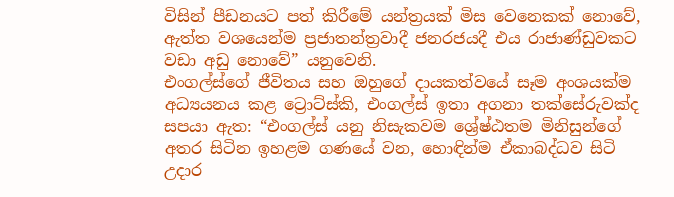විසින් පීඩනයට පත් කිරීමේ යන්ත්‍රයක් මිස වෙනෙකක් නොවේ, ඇත්ත වශයෙන්ම ප්‍රජාතන්ත්‍රවාදී ජනරජයදී එය රාජාණ්ඩුවකට වඩා අඩු නොවේ” යනුවෙනි.
එංගල්ස්ගේ ජීවිතය සහ ඔහුගේ දායකත්වයේ සෑම අංශයක්ම අධ්‍යයනය කළ ට්‍රොට්ස්කි, එංගල්ස් ඉතා අගනා තක්සේරුවක්ද සපයා ඇත: “එංගල්ස් යනු නිසැකවම ශ්‍රේෂ්ඨතම මිනිසුන්ගේ අතර සිටින ඉහළම ගණයේ වන, හොඳින්ම ඒකාබද්ධව සිටි උදාර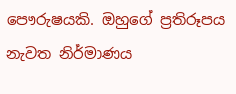පෞරුෂයකි. ඔහුගේ ප්‍රතිරූපය නැවත නිර්මාණය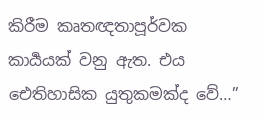කිරීම කෘතඥතාපූර්වක කාර්‍යයක් වනු ඇත. එය ඓතිහාසික යුතුකමක්ද වේ…”